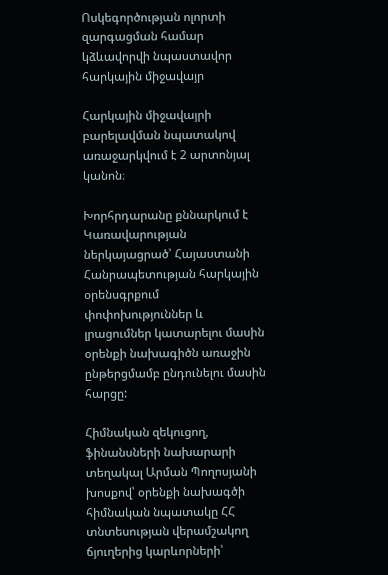Ոսկեգործության ոլորտի զարգացման համար կձևավորվի նպաստավոր հարկային միջավայր

Հարկային միջավայրի բարելավման նպատակով առաջարկվում է 2 արտոնյալ կանոն։

Խորհրդարանը քննարկում է Կառավարության ներկայացրած՝ Հայաստանի Հանրապետության հարկային օրենսգրքում փոփոխություններ և լրացումներ կատարելու մասին օրենքի նախագիծն առաջին ընթերցմամբ ընդունելու մասին հարցը:

Հիմնական զեկուցող, ֆինանսների նախարարի տեղակալ Արման Պողոսյանի խոսքով՝ օրենքի նախագծի հիմնական նպատակը ՀՀ տնտեսության վերամշակող ճյուղերից կարևորների՝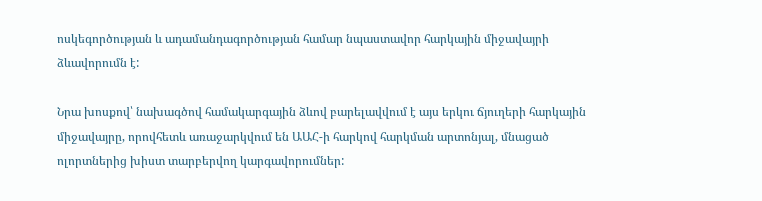ոսկեգործության և ադամանդագործության համար նպաստավոր հարկային միջավայրի ձևավորումն է:

Նրա խոսքով՝ նախագծով համակարգային ձևով բարելավվում է այս երկու ճյուղերի հարկային միջավայրը, որովհետև առաջարկվում են ԱԱՀ-ի հարկով հարկման արտոնյալ, մնացած ոլորտներից խիստ տարբերվող կարգավորումներ: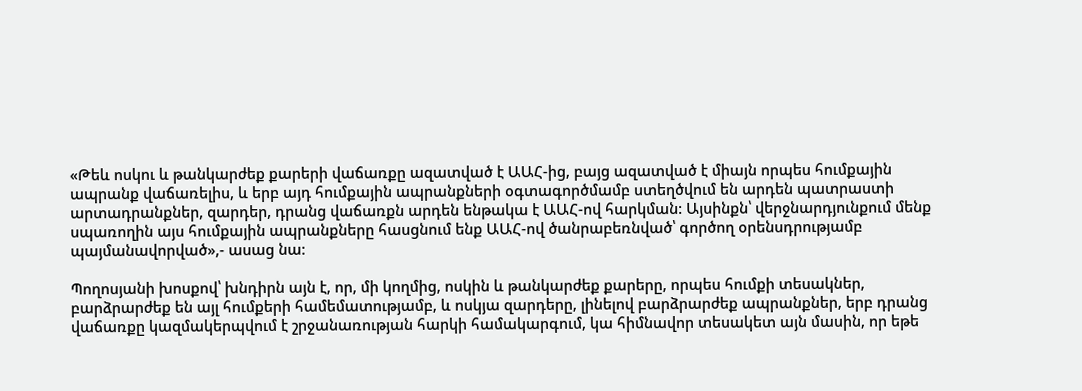«Թեև ոսկու և թանկարժեք քարերի վաճառքը ազատված է ԱԱՀ-ից, բայց ազատված է միայն որպես հումքային ապրանք վաճառելիս, և երբ այդ հումքային ապրանքների օգտագործմամբ ստեղծվում են արդեն պատրաստի արտադրանքներ, զարդեր, դրանց վաճառքն արդեն ենթակա է ԱԱՀ-ով հարկման: Այսինքն՝ վերջնարդյունքում մենք սպառողին այս հումքային ապրանքները հասցնում ենք ԱԱՀ-ով ծանրաբեռնված՝ գործող օրենսդրությամբ պայմանավորված»,- ասաց նա:

Պողոսյանի խոսքով՝ խնդիրն այն է, որ, մի կողմից, ոսկին և թանկարժեք քարերը, որպես հումքի տեսակներ, բարձրարժեք են այլ հումքերի համեմատությամբ, և ոսկյա զարդերը, լինելով բարձրարժեք ապրանքներ, երբ դրանց վաճառքը կազմակերպվում է շրջանառության հարկի համակարգում, կա հիմնավոր տեսակետ այն մասին, որ եթե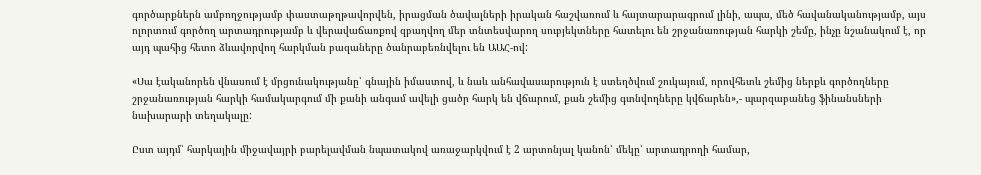գործարքներն ամբողջությամբ փաստաթղթավորվեն, իրացման ծավալների իրական հաշվառում և հայտարարագրում լինի, ապա, մեծ հավանականությամբ, այս ոլորտում գործող արտադրությամբ և վերավաճառքով զբաղվող մեր տնտեսվարող սուբյեկտները հատելու են շրջանառության հարկի շեմը, ինչը նշանակում է, որ այդ պահից հետո ձևավորվող հարկման բազաները ծանրաբեռնվելու են ԱԱՀ-ով:

«Սա էականորեն վնասում է մրցունակությանը՝ գնային իմաստով, և նաև անհավասարություն է ստեղծվում շուկայում, որովհետև շեմից ներքև գործողները շրջանառության հարկի համակարգում մի քանի անգամ ավելի ցածր հարկ են վճարում, քան շեմից գտնվողները կվճարեն»,- պարզաբանեց ֆինանսների նախարարի տեղակալը:

Ըստ այդմ՝ հարկային միջավայրի բարելավման նպատակով առաջարկվում է 2 արտոնյալ կանոն՝ մեկը՝ արտադրողի համար,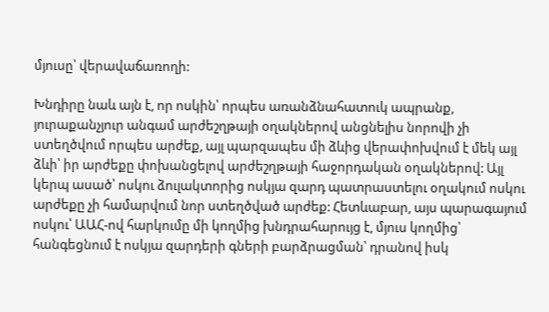մյուսը՝ վերավաճառողի:

Խնդիրը նաև այն է, որ ոսկին՝ որպես առանձնահատուկ ապրանք, յուրաքանչյուր անգամ արժեշղթայի օղակներով անցնելիս նորովի չի ստեղծվում որպես արժեք, այլ պարզապես մի ձևից վերափոխվում է մեկ այլ ձևի՝ իր արժեքը փոխանցելով արժեշղթայի հաջորդական օղակներով: Այլ կերպ ասած՝ ոսկու ձուլակտորից ոսկյա զարդ պատրաստելու օղակում ոսկու արժեքը չի համարվում նոր ստեղծված արժեք: Հետևաբար, այս պարագայում ոսկու՝ ԱԱՀ-ով հարկումը մի կողմից խնդրահարույց է, մյուս կողմից՝ հանգեցնում է ոսկյա զարդերի գների բարձրացման՝ դրանով իսկ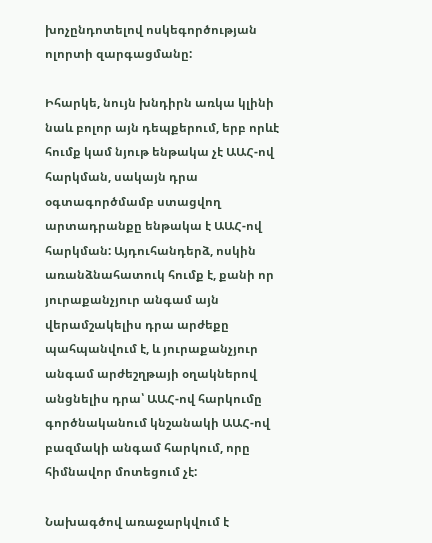խոչընդոտելով ոսկեգործության ոլորտի զարգացմանը:

Իհարկե, նույն խնդիրն առկա կլինի նաև բոլոր այն դեպքերում, երբ որևէ հումք կամ նյութ ենթակա չէ ԱԱՀ-ով հարկման, սակայն դրա օգտագործմամբ ստացվող արտադրանքը ենթակա է ԱԱՀ-ով հարկման: Այդուհանդերձ, ոսկին առանձնահատուկ հումք է, քանի որ յուրաքանչյուր անգամ այն վերամշակելիս դրա արժեքը պահպանվում է, և յուրաքանչյուր անգամ արժեշղթայի օղակներով անցնելիս դրա՝ ԱԱՀ-ով հարկումը գործնականում կնշանակի ԱԱՀ-ով բազմակի անգամ հարկում, որը հիմնավոր մոտեցում չէ:

Նախագծով առաջարկվում է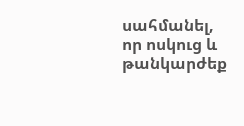սահմանել, որ ոսկուց և թանկարժեք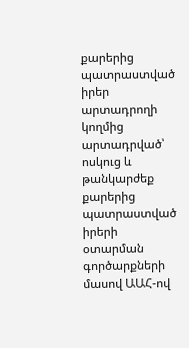քարերից պատրաստված իրեր արտադրողի կողմից արտադրված՝ ոսկուց և թանկարժեք քարերից պատրաստված իրերի օտարման գործարքների մասով ԱԱՀ-ով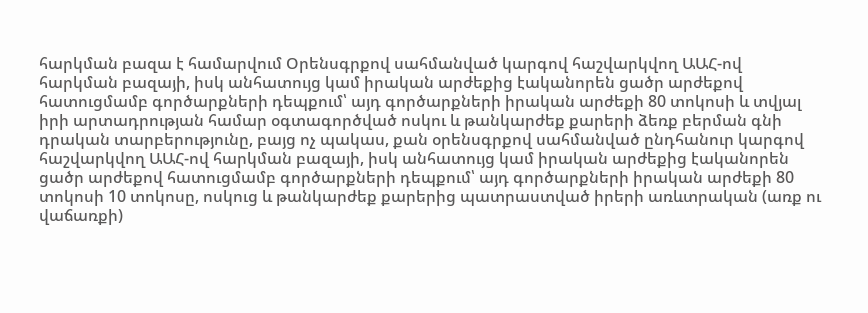հարկման բազա է համարվում Օրենսգրքով սահմանված կարգով հաշվարկվող ԱԱՀ-ով հարկման բազայի, իսկ անհատույց կամ իրական արժեքից էականորեն ցածր արժեքով հատուցմամբ գործարքների դեպքում՝ այդ գործարքների իրական արժեքի 80 տոկոսի և տվյալ իրի արտադրության համար օգտագործված ոսկու և թանկարժեք քարերի ձեռք բերման գնի դրական տարբերությունը, բայց ոչ պակաս, քան օրենսգրքով սահմանված ընդհանուր կարգով հաշվարկվող ԱԱՀ-ով հարկման բազայի, իսկ անհատույց կամ իրական արժեքից էականորեն ցածր արժեքով հատուցմամբ գործարքների դեպքում՝ այդ գործարքների իրական արժեքի 80 տոկոսի 10 տոկոսը, ոսկուց և թանկարժեք քարերից պատրաստված իրերի առևտրական (առք ու վաճառքի)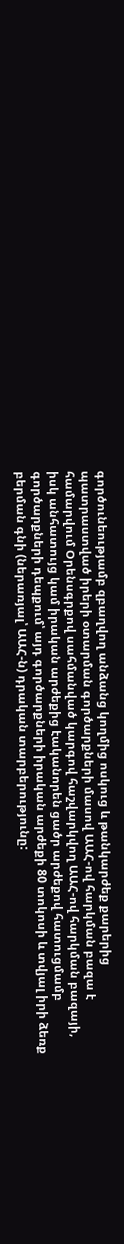գործունեությամբ զբաղվող անձանց կողմից ոսկուց և թանկարժեք քարերից պատրաստված իրերի օտարման գործարքների մասով ԱԱՀ-ով հարկման բազա է համարվում Օրենսգրքով սահմանված կարգով հաշվարկվող ԱԱՀ-ով հարկման բազայի, իսկ անհատույց կամ իրական արժեքից էականորեն ցածր արժեքով հատուցմամբ գործարքների դեպքում՝ այդ գործարքների իրական արժեքի 80 տոկոսի և տվյալ իրի ձեռք բերման գնի (ներառյալ՝ ԱԱՀ-ն) դրական տարբերությունը: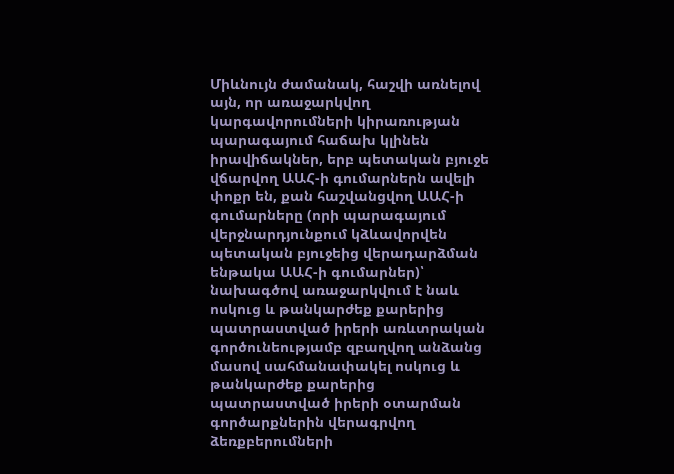Միևնույն ժամանակ, հաշվի առնելով այն, որ առաջարկվող կարգավորումների կիրառության պարագայում հաճախ կլինեն իրավիճակներ, երբ պետական բյուջե վճարվող ԱԱՀ-ի գումարներն ավելի փոքր են, քան հաշվանցվող ԱԱՀ-ի գումարները (որի պարագայում վերջնարդյունքում կձևավորվեն պետական բյուջեից վերադարձման ենթակա ԱԱՀ-ի գումարներ)՝ նախագծով առաջարկվում է նաև ոսկուց և թանկարժեք քարերից պատրաստված իրերի առևտրական գործունեությամբ զբաղվող անձանց մասով սահմանափակել ոսկուց և թանկարժեք քարերից պատրաստված իրերի օտարման գործարքներին վերագրվող ձեռքբերումների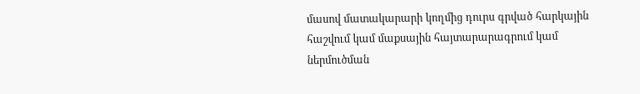մասով մատակարարի կողմից դուրս գրված հարկային հաշվում կամ մաքսային հայտարարագրում կամ ներմուծման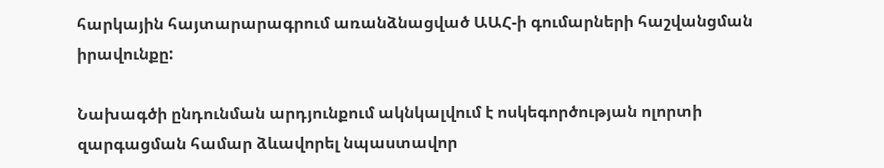հարկային հայտարարագրում առանձնացված ԱԱՀ-ի գումարների հաշվանցման իրավունքը:

Նախագծի ընդունման արդյունքում ակնկալվում է ոսկեգործության ոլորտի զարգացման համար ձևավորել նպաստավոր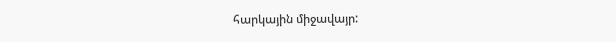հարկային միջավայր: